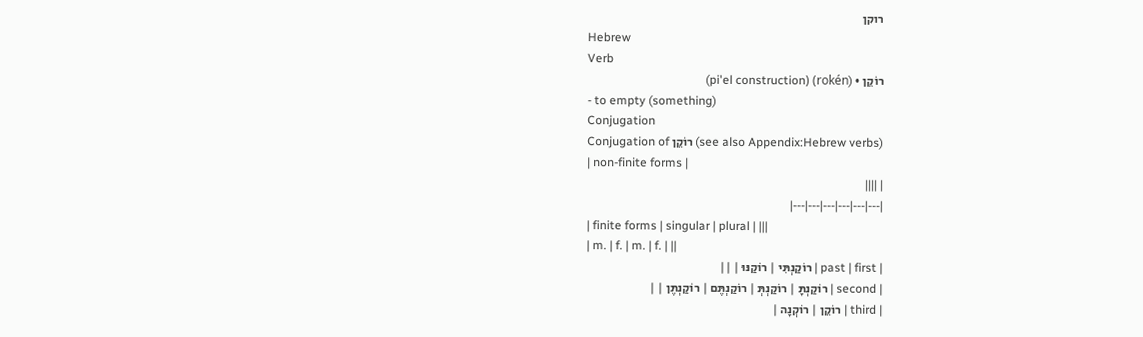רוקן
Hebrew
Verb
רוֹקֵן • (rokén) (pi'el construction)
- to empty (something)
Conjugation
Conjugation of רוֹקֵן (see also Appendix:Hebrew verbs)
| non-finite forms |
| ||||
|---|---|---|---|---|---|
| finite forms | singular | plural | |||
| m. | f. | m. | f. | ||
| past | first | רוֹקַנְתִּי | רוֹקַנּוּ | ||
| second | רוֹקַנְתָּ | רוֹקַנְתְּ | רוֹקַנְתֶּם | רוֹקַנְתֶּן | |
| third | רוֹקֵן | רוֹקְנָה |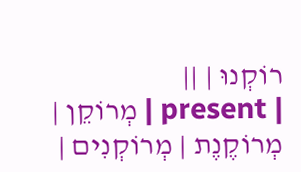רוֹקְנוּ | ||
| present | מְרוֹקֵן | מְרוֹקֶנֶת | מְרוֹקְנִים |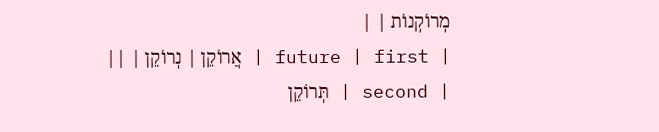מְרוֹקְנוֹת | |
| future | first | אֲרוֹקֵן | נְרוֹקֵן | ||
| second | תְּרוֹקֵן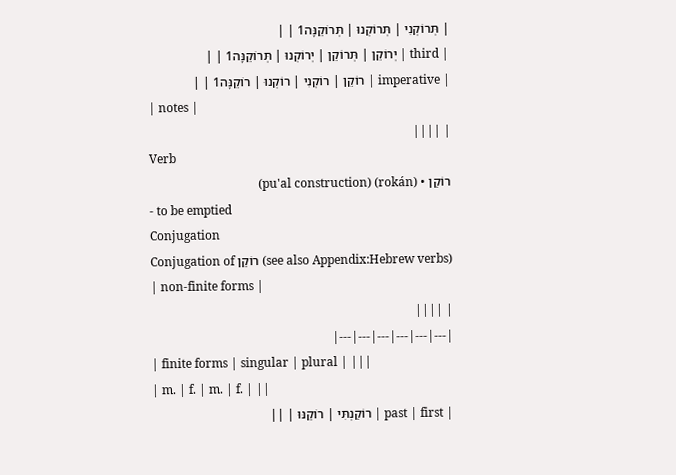| תְּרוֹקְנִי | תְּרוֹקְנוּ | תְּרוֹקֵנָּה1 | |
| third | יְרוֹקֵן | תְּרוֹקֵן | יְרוֹקְנוּ | תְּרוֹקֵנָּה1 | |
| imperative | רוֹקֵן | רוֹקְנִי | רוֹקְנוּ | רוֹקֵנָּה1 | |
| notes |
| ||||
Verb
רוֹקַן • (rokán) (pu'al construction)
- to be emptied
Conjugation
Conjugation of רוֹקַן (see also Appendix:Hebrew verbs)
| non-finite forms |
| ||||
|---|---|---|---|---|---|
| finite forms | singular | plural | |||
| m. | f. | m. | f. | ||
| past | first | רוֹקַנְתִּי | רוֹקַנּוּ | ||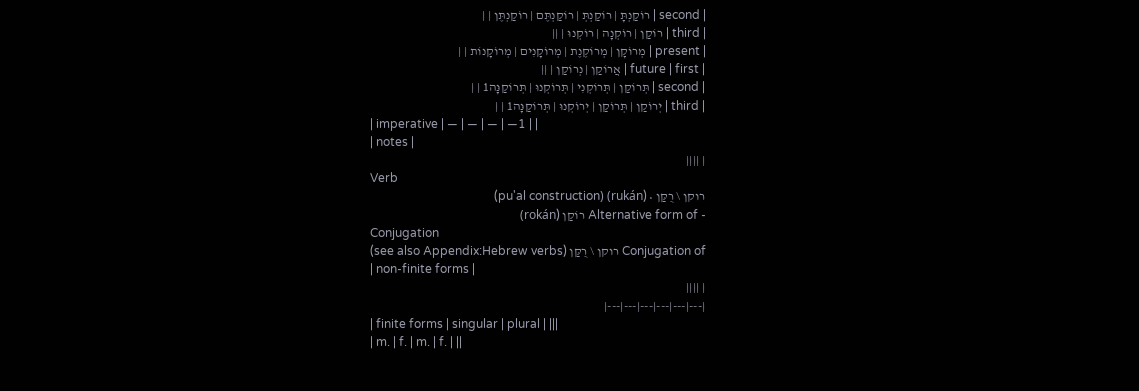| second | רוֹקַנְתָּ | רוֹקַנְתְּ | רוֹקַנְתֶּם | רוֹקַנְתֶּן | |
| third | רוֹקַן | רוֹקְנָה | רוֹקְנוּ | ||
| present | מְרוֹקָן | מְרוֹקֶנֶת | מְרוֹקָנִים | מְרוֹקָנוֹת | |
| future | first | אֲרוֹקַן | נְרוֹקַן | ||
| second | תְּרוֹקַן | תְּרוֹקְנִי | תְּרוֹקְנוּ | תְּרוֹקַנָּה1 | |
| third | יְרוֹקַן | תְּרוֹקַן | יְרוֹקְנוּ | תְּרוֹקַנָּה1 | |
| imperative | — | — | — | —1 | |
| notes |
| ||||
Verb
רוקן \ רֻקַּן • (rukán) (pu'al construction)
- Alternative form of רוֹקַן (rokán)
Conjugation
Conjugation of רוקן \ רֻקַּן (see also Appendix:Hebrew verbs)
| non-finite forms |
| ||||
|---|---|---|---|---|---|
| finite forms | singular | plural | |||
| m. | f. | m. | f. | ||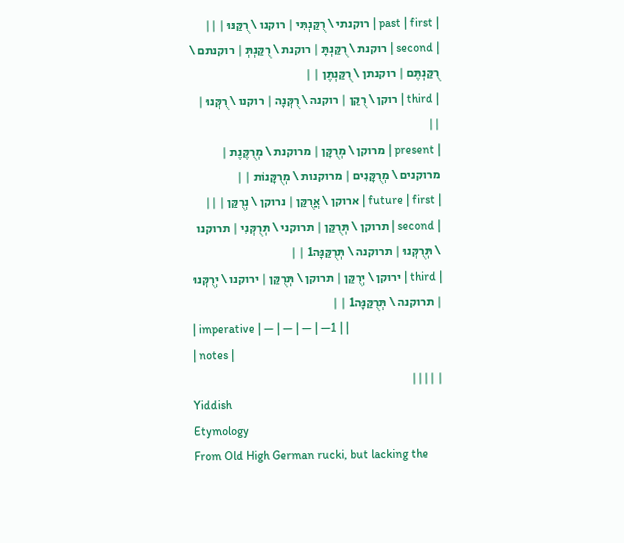| past | first | רוקנתי \ רֻקַּנְתִּי | רוקנו \ רֻקַּנּוּ | ||
| second | רוקנת \ רֻקַּנְתָּ | רוקנת \ רֻקַּנְתְּ | רוקנתם \ רֻקַּנְתֶּם | רוקנתן \ רֻקַּנְתֶּן | |
| third | רוקן \ רֻקַּן | רוקנה \ רֻקְּנָה | רוקנו \ רֻקְּנוּ | ||
| present | מרוקן \ מְרֻקָּן | מרוקנת \ מְרֻקֶּנֶת | מרוקנים \ מְרֻקָּנִים | מרוקנות \ מְרֻקָּנוֹת | |
| future | first | ארוקן \ אֲרֻקַּן | נרוקן \ נְרֻקַּן | ||
| second | תרוקן \ תְּרֻקַּן | תרוקני \ תְּרֻקְּנִי | תרוקנו \ תְּרֻקְּנוּ | תרוקנה \ תְּרֻקַּנָּה1 | |
| third | ירוקן \ יְרֻקַּן | תרוקן \ תְּרֻקַּן | ירוקנו \ יְרֻקְּנוּ | תרוקנה \ תְּרֻקַּנָּה1 | |
| imperative | — | — | — | —1 | |
| notes |
| ||||
Yiddish
Etymology
From Old High German rucki, but lacking the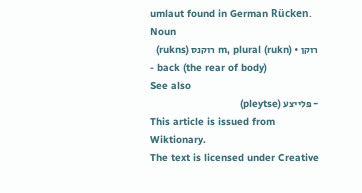umlaut found in German Rücken.
Noun
רוקן • (rukn) m, plural רוקנס (rukns)
- back (the rear of body)
See also
- פּלייצע (pleytse)
This article is issued from
Wiktionary.
The text is licensed under Creative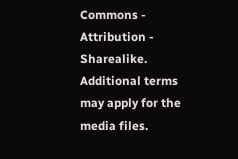Commons - Attribution - Sharealike.
Additional terms may apply for the media files.